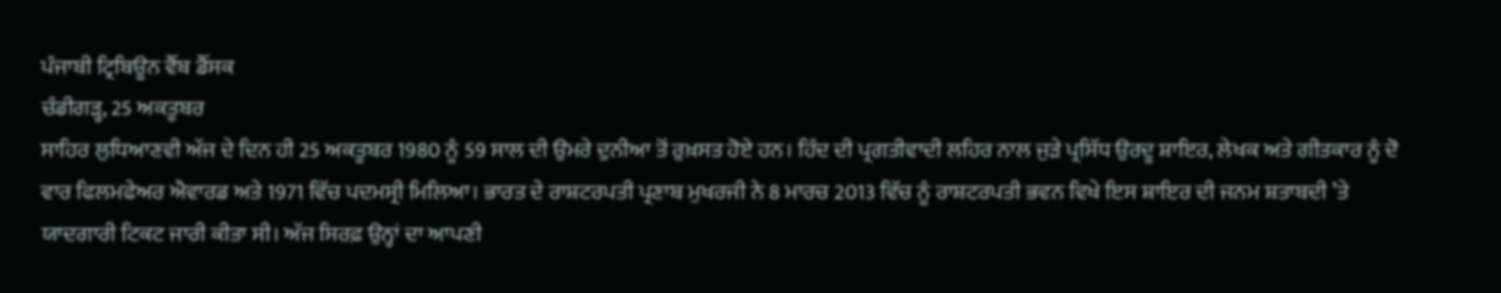ਪੰਜਾਬੀ ਟ੍ਰਿਬਿਊਨ ਵੈੱਬ ਡੈੱਸਕ
ਚੰਡੀਗੜ੍ਹ, 25 ਅਕਤੂਬਰ
ਸਾਹਿਰ ਲੁਧਿਆਣਵੀ ਅੱਜ ਦੇ ਦਿਨ ਹੀ 25 ਅਕਤੂਬਰ 1980 ਨੂੰ 59 ਸਾਲ ਦੀ ਉਮਰੇ ਦੁਨੀਆ ਤੋਂ ਰੁਖ਼ਸਤ ਹੋਏ ਹਨ। ਹਿੰਦ ਦੀ ਪ੍ਰਗਤੀਵਾਦੀ ਲਹਿਰ ਨਾਲ ਜੁੜੇ ਪ੍ਰਸਿੱਧ ਉਰਦੂ ਸ਼ਾਇਰ, ਲੇਖਕ ਅਤੇ ਗੀਤਕਾਰ ਨੂੰ ਦੋ ਵਾਰ ਫਿਲਮਫੇਅਰ ਐਵਾਰਡ ਅਤੇ 1971 ਵਿੱਚ ਪਦਮਸ੍ਰੀ ਮਿਲਿਆ। ਭਾਰਤ ਦੇ ਰਾਸ਼ਟਰਪਤੀ ਪ੍ਰਣਾਬ ਮੁਖਰਜੀ ਨੇ 8 ਮਾਰਚ 2013 ਵਿੱਚ ਨੂੰ ਰਾਸ਼ਟਰਪਤੀ ਭਵਨ ਵਿਖੇ ਇਸ ਸ਼ਾਇਰ ਦੀ ਜਨਮ ਸ਼ਤਾਬਦੀ ’ਤੇ ਯਾਦਗਾਰੀ ਟਿਕਟ ਜਾਰੀ ਕੀਤਾ ਸੀ। ਅੱਜ ਸਿਰਫ਼ ਉਨ੍ਹਾਂ ਦਾ ਆਪਣੀ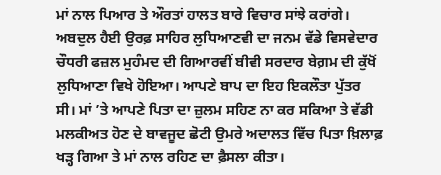ਮਾਂ ਨਾਲ ਪਿਆਰ ਤੇ ਔਰਤਾਂ ਹਾਲਤ ਬਾਰੇ ਵਿਚਾਰ ਸਾਂਝੇ ਕਰਾਂਗੇ।
ਅਬਦੁਲ ਹੈਈ ਉਰਫ਼ ਸਾਹਿਰ ਲੁਧਿਆਣਵੀ ਦਾ ਜਨਮ ਵੱਡੇ ਵਿਸਵੇਦਾਰ ਚੌਧਰੀ ਫਜ਼ਲ ਮੁਹੰਮਦ ਦੀ ਗਿਆਰਵੀਂ ਬੀਵੀ ਸਰਦਾਰ ਬੇਗ਼ਮ ਦੀ ਕੁੱਖੋਂ ਲੁਧਿਆਣਾ ਵਿਖੇ ਹੋਇਆ। ਆਪਣੇ ਬਾਪ ਦਾ ਇਹ ਇਕਲੌਤਾ ਪੁੱਤਰ ਸੀ। ਮਾਂ ’ਤੇ ਆਪਣੇ ਪਿਤਾ ਦਾ ਜ਼ੁਲਮ ਸਹਿਣ ਨਾ ਕਰ ਸਕਿਆ ਤੇ ਵੱਡੀ ਮਲਕੀਅਤ ਹੋਣ ਦੇ ਬਾਵਜੂਦ ਛੋਟੀ ਉਮਰੇ ਅਦਾਲਤ ਵਿੱਚ ਪਿਤਾ ਖ਼ਿਲਾਫ਼ ਖੜ੍ਹ ਗਿਆ ਤੇ ਮਾਂ ਨਾਲ ਰਹਿਣ ਦਾ ਫ਼ੈਸਲਾ ਕੀਤਾ।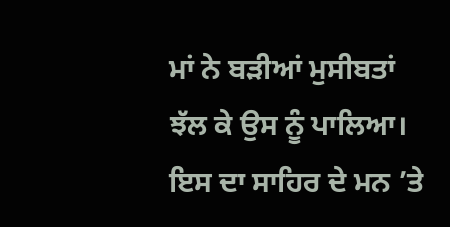ਮਾਂ ਨੇ ਬੜੀਆਂ ਮੁਸੀਬਤਾਂ ਝੱਲ ਕੇ ਉਸ ਨੂੰ ਪਾਲਿਆ। ਇਸ ਦਾ ਸਾਹਿਰ ਦੇ ਮਨ ’ਤੇ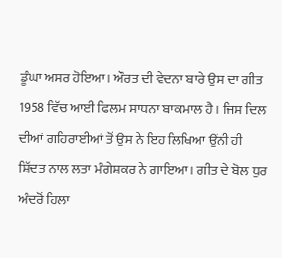ਡੂੰਘਾ ਅਸਰ ਹੋਇਆ। ਔਰਤ ਦੀ ਵੇਦਨਾ ਬਾਰੇ ਉਸ ਦਾ ਗੀਤ 1958 ਵਿੱਚ ਆਈ ਫਿਲਮ ਸਾਧਨਾ ਬਾਕਮਾਲ ਹੈ। ਜਿਸ ਦਿਲ ਦੀਆਂ ਗਹਿਰਾਈਆਂ ਤੋਂ ਉਸ ਨੇ ਇਹ ਲਿਖਿਆ ਉਂਨੀ ਹੀ ਸ਼ਿੱਦਤ ਨਾਲ ਲਤਾ ਮੰਗੇਸ਼ਕਰ ਨੇ ਗਾਇਆ। ਗੀਤ ਦੇ ਬੋਲ ਧੁਰ ਅੰਦਰੋਂ ਹਿਲਾ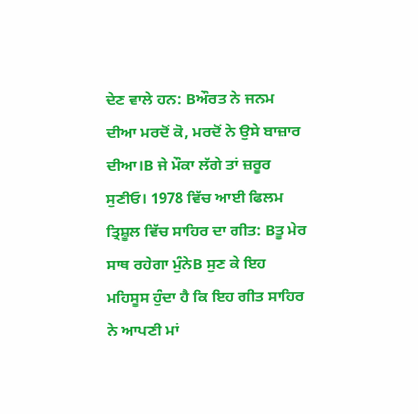ਦੇਣ ਵਾਲੇ ਹਨ: Bਔਰਤ ਨੇ ਜਨਮ ਦੀਆ ਮਰਦੋਂ ਕੋ, ਮਰਦੋਂ ਨੇ ਉਸੇ ਬਾਜ਼ਾਰ ਦੀਆ।B ਜੇ ਮੌਕਾ ਲੱਗੇ ਤਾਂ ਜ਼ਰੂਰ ਸੁਣੀਓ। 1978 ਵਿੱਚ ਆਈ ਫਿਲਮ ਤ੍ਰਿਸ਼ੂਲ ਵਿੱਚ ਸਾਹਿਰ ਦਾ ਗੀਤ: Bਤੂ ਮੇਰ ਸਾਥ ਰਹੇਗਾ ਮੁੰਨੇB ਸੁਣ ਕੇ ਇਹ ਮਹਿਸੂਸ ਹੁੰਦਾ ਹੈ ਕਿ ਇਹ ਗੀਤ ਸਾਹਿਰ ਨੇ ਆਪਣੀ ਮਾਂ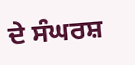ਦੇ ਸੰਘਰਸ਼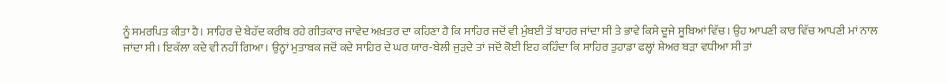ਨੂੰ ਸਮਰਪਿਤ ਕੀਤਾ ਹੈ। ਸਾਹਿਰ ਦੇ ਬੇਹੱਦ ਕਰੀਬ ਰਹੇ ਗੀਤਕਾਰ ਜਾਵੇਦ ਅਖ਼ਤਰ ਦਾ ਕਹਿਣਾ ਹੈ ਕਿ ਸਾਹਿਰ ਜਦੋਂ ਵੀ ਮੁੰਬਈ ਤੋਂ ਬਾਹਰ ਜਾਂਦਾ ਸੀ ਤੇ ਭਾਵੇ ਕਿਸੇ ਦੂਜੇ ਸੂਬਿਆਂ ਵਿੱਚ। ਉਹ ਆਪਣੀ ਕਾਰ ਵਿੱਚ ਆਪਣੀ ਮਾਂ ਨਾਲ ਜਾਂਦਾ ਸੀ। ਇਕੱਲਾ ਕਦੇ ਵੀ ਨਹੀਂ ਗਿਆ। ਉਨ੍ਹਾਂ ਮੁਤਾਬਕ ਜਦੋਂ ਕਦੇ ਸਾਹਿਰ ਦੇ ਘਰ ਯਾਰ-ਬੇਲੀ ਜੁੜਦੇ ਤਾਂ ਜਦੋਂ ਕੋਈ ਇਹ ਕਹਿੰਦਾ ਕਿ ਸਾਹਿਰ ਤੁਹਾਡਾ ਫਲ੍ਹਾਂ ਸ਼ੇਅਰ ਬੜਾ ਵਧੀਆ ਸੀ ਤਾਂ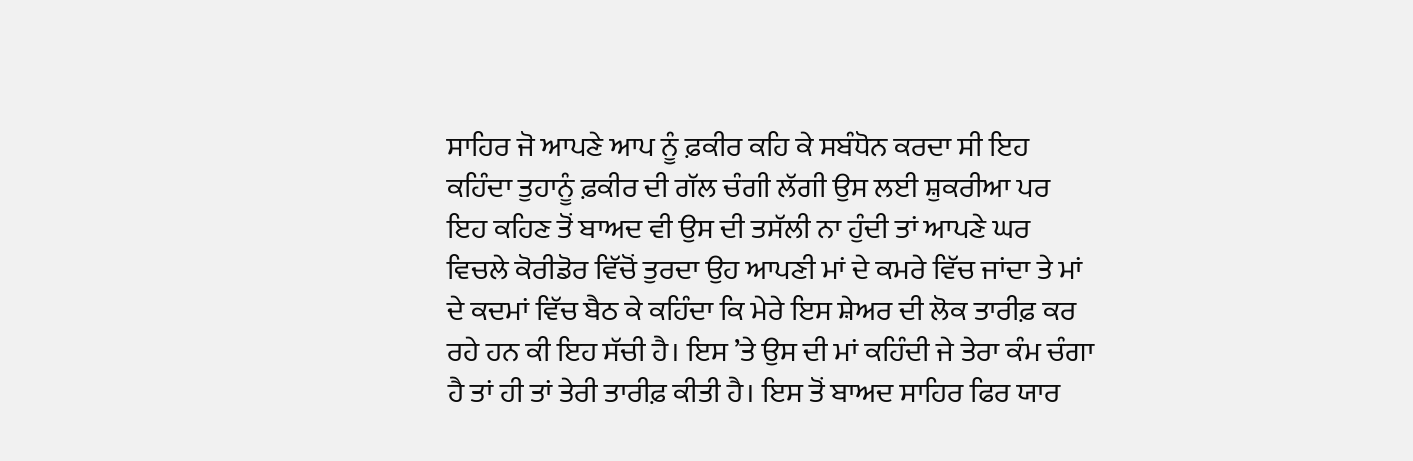ਸਾਹਿਰ ਜੋ ਆਪਣੇ ਆਪ ਨੂੰ ਫ਼ਕੀਰ ਕਹਿ ਕੇ ਸਬੰਧੋਨ ਕਰਦਾ ਸੀ ਇਹ ਕਹਿੰਦਾ ਤੁਹਾਨੂੰ ਫ਼ਕੀਰ ਦੀ ਗੱਲ ਚੰਗੀ ਲੱਗੀ ਉਸ ਲਈ ਸ਼ੁਕਰੀਆ ਪਰ ਇਹ ਕਹਿਣ ਤੋਂ ਬਾਅਦ ਵੀ ਉਸ ਦੀ ਤਸੱਲੀ ਨਾ ਹੁੰਦੀ ਤਾਂ ਆਪਣੇ ਘਰ ਵਿਚਲੇ ਕੋਰੀਡੋਰ ਵਿੱਚੋਂ ਤੁਰਦਾ ਉਹ ਆਪਣੀ ਮਾਂ ਦੇ ਕਮਰੇ ਵਿੱਚ ਜਾਂਦਾ ਤੇ ਮਾਂ ਦੇ ਕਦਮਾਂ ਵਿੱਚ ਬੈਠ ਕੇ ਕਹਿੰਦਾ ਕਿ ਮੇਰੇ ਇਸ ਸ਼ੇਅਰ ਦੀ ਲੋਕ ਤਾਰੀਫ਼ ਕਰ ਰਹੇ ਹਨ ਕੀ ਇਹ ਸੱਚੀ ਹੈ। ਇਸ ’ਤੇ ਉਸ ਦੀ ਮਾਂ ਕਹਿੰਦੀ ਜੇ ਤੇਰਾ ਕੰਮ ਚੰਗਾ ਹੈ ਤਾਂ ਹੀ ਤਾਂ ਤੇਰੀ ਤਾਰੀਫ਼ ਕੀਤੀ ਹੈ। ਇਸ ਤੋਂ ਬਾਅਦ ਸਾਹਿਰ ਫਿਰ ਯਾਰ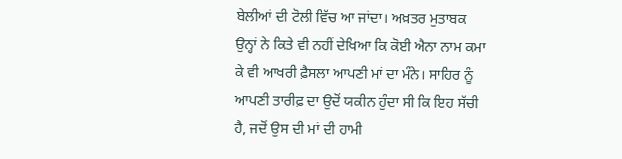ਬੇਲੀਆਂ ਦੀ ਟੋਲੀ ਵਿੱਚ ਆ ਜਾਂਦਾ। ਅਖ਼ਤਰ ਮੁਤਾਬਕ ਉਨ੍ਹਾਂ ਨੇ ਕਿਤੇ ਵੀ ਨਹੀਂ ਦੇਖਿਆ ਕਿ ਕੋਈ ਐਨਾ ਨਾਮ ਕਮਾ ਕੇ ਵੀ ਆਖਰੀ ਫ਼ੈਸਲਾ ਆਪਣੀ ਮਾਂ ਦਾ ਮੰਨੇ। ਸਾਹਿਰ ਨੂੰ ਆਪਣੀ ਤਾਰੀਫ਼ ਦਾ ਉਦੋਂ ਯਕੀਨ ਹੁੰਦਾ ਸੀ ਕਿ ਇਹ ਸੱਚੀ ਹੈ, ਜਦੋਂ ਉਸ ਦੀ ਮਾਂ ਦੀ ਹਾਮੀ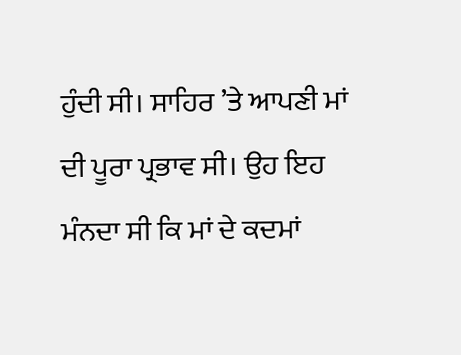ਹੁੰਦੀ ਸੀ। ਸਾਹਿਰ ’ਤੇ ਆਪਣੀ ਮਾਂ ਦੀ ਪੂਰਾ ਪ੍ਰਭਾਵ ਸੀ। ਉਹ ਇਹ ਮੰਨਦਾ ਸੀ ਕਿ ਮਾਂ ਦੇ ਕਦਮਾਂ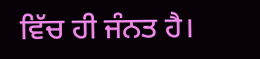ਵਿੱਚ ਹੀ ਜੰਨਤ ਹੈ।